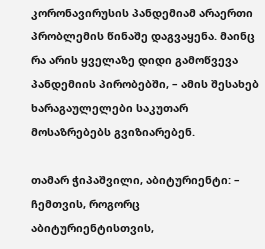კორონავირუსის პანდემიამ არაერთი პრობლემის წინაშე დაგვაყენა. მაინც რა არის ყველაზე დიდი გამოწვევა პანდემიის პირობებში, – ამის შესახებ ხარაგაულელები საკუთარ მოსაზრებებს გვიზიარებენ.

თამარ ჭიპაშვილი, აბიტურიენტი: – ჩემთვის, როგორც აბიტურიენტისთვის,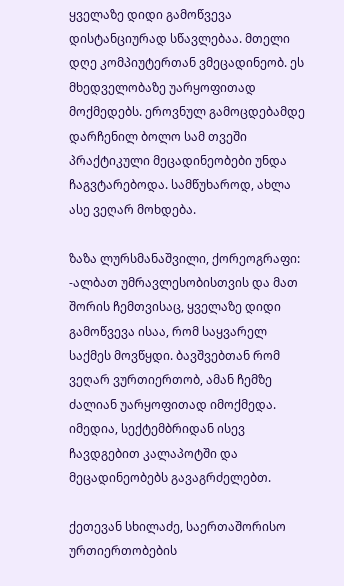ყველაზე დიდი გამოწვევა დისტანციურად სწავლებაა. მთელი დღე კომპიუტერთან ვმეცადინეობ. ეს მხედველობაზე უარყოფითად მოქმედებს. ეროვნულ გამოცდებამდე დარჩენილ ბოლო სამ თვეში პრაქტიკული მეცადინეობები უნდა ჩაგვტარებოდა. სამწუხაროდ, ახლა ასე ვეღარ მოხდება.

ზაზა ლურსმანაშვილი, ქორეოგრაფი: -ალბათ უმრავლესობისთვის და მათ შორის ჩემთვისაც, ყველაზე დიდი გამოწვევა ისაა, რომ საყვარელ საქმეს მოვწყდი. ბავშვებთან რომ ვეღარ ვურთიერთობ, ამან ჩემზე ძალიან უარყოფითად იმოქმედა. იმედია, სექტემბრიდან ისევ ჩავდგებით კალაპოტში და მეცადინეობებს გავაგრძელებთ.

ქეთევან სხილაძე, საერთაშორისო ურთიერთობების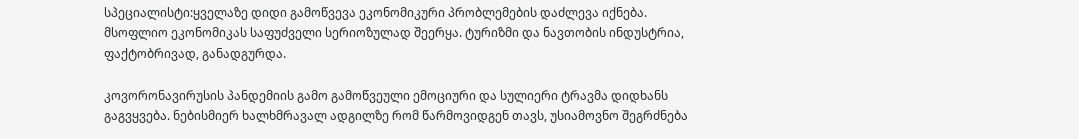სპეციალისტი:ყველაზე დიდი გამოწვევა ეკონომიკური პრობლემების დაძლევა იქნება. მსოფლიო ეკონომიკას საფუძველი სერიოზულად შეერყა. ტურიზმი და ნავთობის ინდუსტრია, ფაქტობრივად, განადგურდა.

კოვორონავირუსის პანდემიის გამო გამოწვეული ემოციური და სულიერი ტრავმა დიდხანს გაგვყვება. ნებისმიერ ხალხმრავალ ადგილზე რომ წარმოვიდგენ თავს, უსიამოვნო შეგრძნება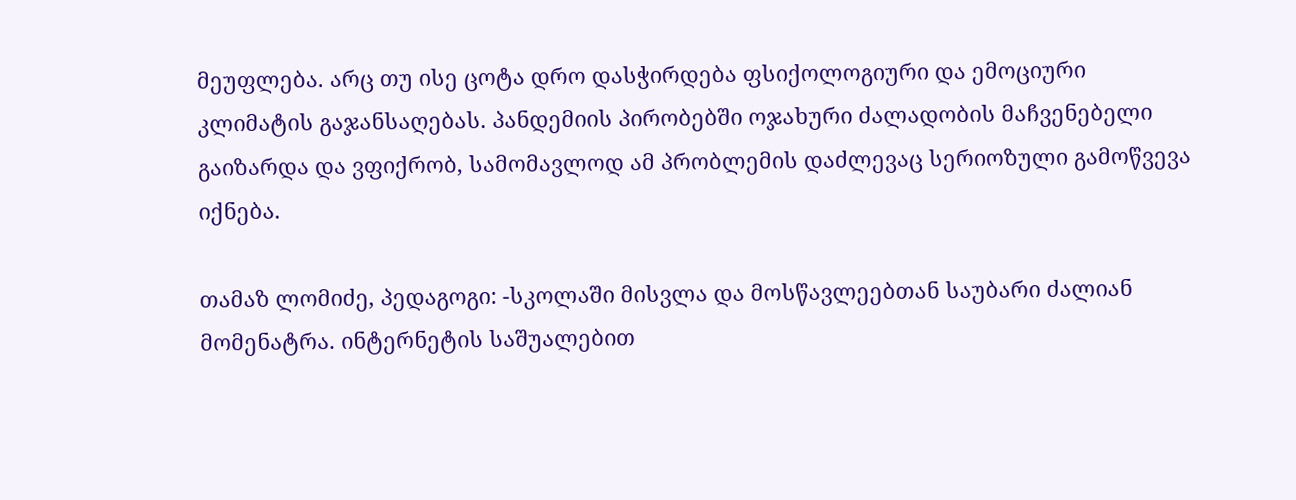მეუფლება. არც თუ ისე ცოტა დრო დასჭირდება ფსიქოლოგიური და ემოციური კლიმატის გაჯანსაღებას. პანდემიის პირობებში ოჯახური ძალადობის მაჩვენებელი გაიზარდა და ვფიქრობ, სამომავლოდ ამ პრობლემის დაძლევაც სერიოზული გამოწვევა იქნება.

თამაზ ლომიძე, პედაგოგი: -სკოლაში მისვლა და მოსწავლეებთან საუბარი ძალიან მომენატრა. ინტერნეტის საშუალებით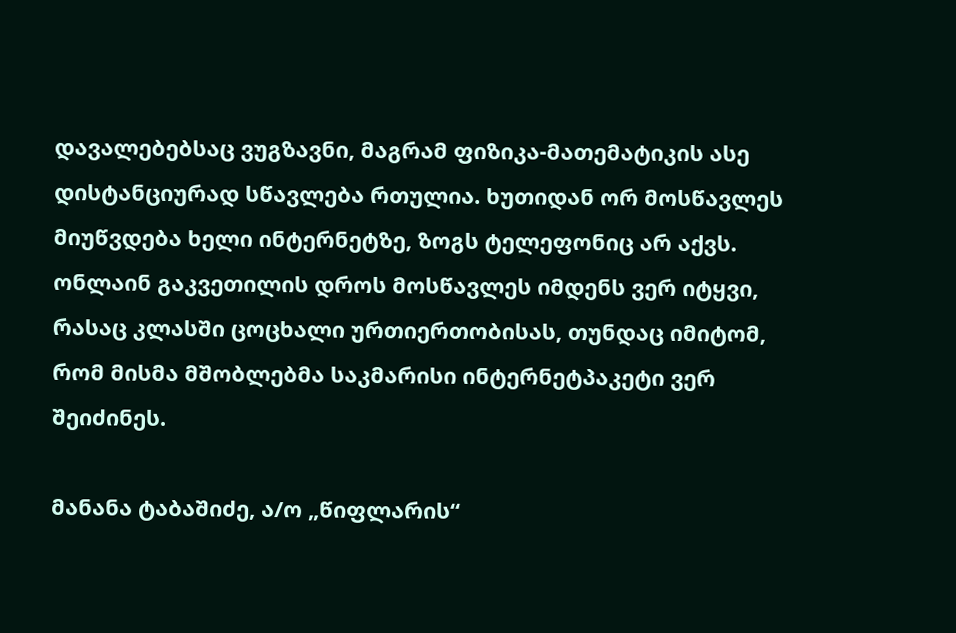დავალებებსაც ვუგზავნი, მაგრამ ფიზიკა-მათემატიკის ასე დისტანციურად სწავლება რთულია. ხუთიდან ორ მოსწავლეს მიუწვდება ხელი ინტერნეტზე, ზოგს ტელეფონიც არ აქვს. ონლაინ გაკვეთილის დროს მოსწავლეს იმდენს ვერ იტყვი, რასაც კლასში ცოცხალი ურთიერთობისას, თუნდაც იმიტომ, რომ მისმა მშობლებმა საკმარისი ინტერნეტპაკეტი ვერ შეიძინეს.

მანანა ტაბაშიძე, ა/ო „წიფლარის“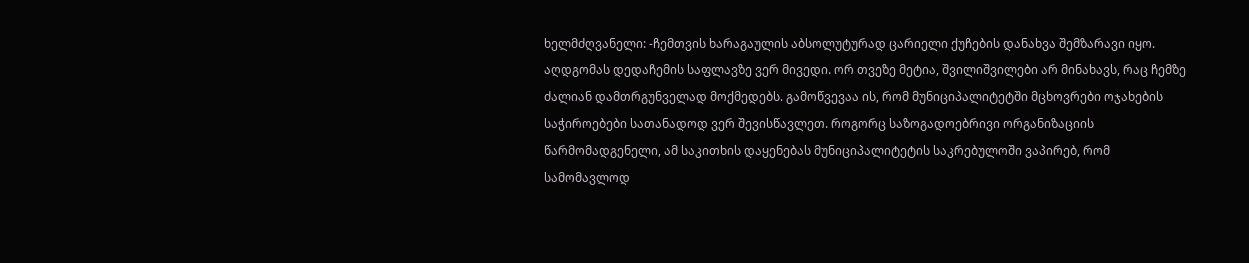ხელმძღვანელი: -ჩემთვის ხარაგაულის აბსოლუტურად ცარიელი ქუჩების დანახვა შემზარავი იყო. აღდგომას დედაჩემის საფლავზე ვერ მივედი. ორ თვეზე მეტია, შვილიშვილები არ მინახავს, რაც ჩემზე ძალიან დამთრგუნველად მოქმედებს. გამოწვევაა ის, რომ მუნიციპალიტეტში მცხოვრები ოჯახების საჭიროებები სათანადოდ ვერ შევისწავლეთ. როგორც საზოგადოებრივი ორგანიზაციის წარმომადგენელი, ამ საკითხის დაყენებას მუნიციპალიტეტის საკრებულოში ვაპირებ, რომ სამომავლოდ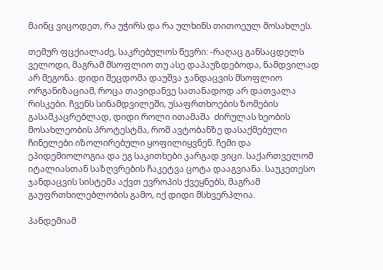მაინც ვიცოდეთ, რა უჭირს და რა ულხინს თითოეულ მოსახლეს.

თემურ ფცქიალაძე, საკრებულოს წევრი: -რაღაც განსაცდელს ველოდი, მაგრამ მსოფლიო თუ ასე დაპაუზდებოდა, ნამდვილად არ მეგონა. დიდი შეცდომა დაუშვა ჯანდაცვის მსოფლიო ორგანიზაციამ, როცა თავიდანვე სათანადოდ არ დათვალა რისკები. ჩვენს სინამდვილეში, უსაფრთხოების ზომების გასამკაცრებლად, დიდი როლი ითამაშა  ძირულას ხეობის მოსახლეობის პროტესტმა, რომ ავტობანზე დასაქმებული ჩინელები იზოლირებული ყოფილიყვნენ. ჩემი და ეპიდემიოლოგია და ეგ საკითხები კარგად ვიცი. საქართველომ იტალიასთან საზღვრების ჩაკეტვა ცოტა დააგვიანა. საუკეთესო ჯანდაცვის სისტემა აქვთ ევროპის ქვეყნებს, მაგრამ გაუფრთხილებლობის გამო, იქ დიდი მსხვერპლია.

პანდემიამ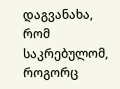დაგვანახა, რომ საკრებულომ, როგორც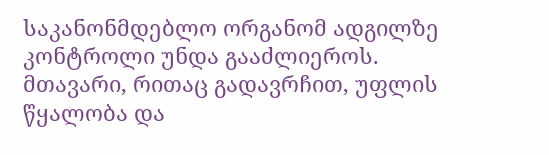საკანონმდებლო ორგანომ ადგილზე კონტროლი უნდა გააძლიეროს. მთავარი, რითაც გადავრჩით, უფლის წყალობა და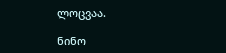ლოცვაა.

ნინო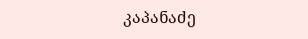კაპანაძე